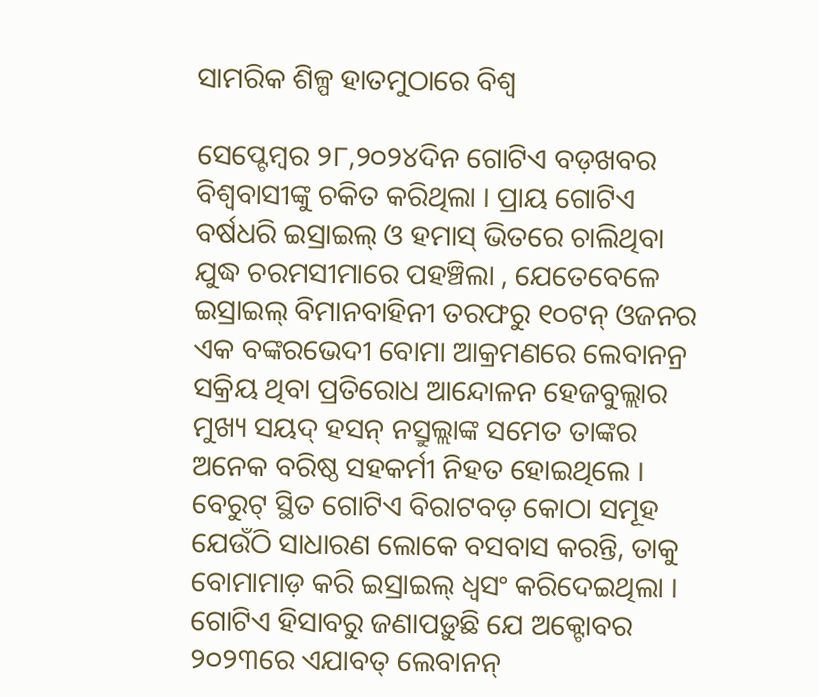ସାମରିକ ଶିଳ୍ପ ହାତମୁଠାରେ ବିଶ୍ୱ

ସେପ୍ଟେମ୍ବର ୨୮,୨୦୨୪ଦିନ ଗୋଟିଏ ବଡ଼ଖବର ବିଶ୍ୱବାସୀଙ୍କୁ ଚକିତ କରିଥିଲା । ପ୍ରାୟ ଗୋଟିଏ ବର୍ଷଧରି ଇସ୍ରାଇଲ୍ ଓ ହମାସ୍ ଭିତରେ ଚାଲିଥିବା ଯୁଦ୍ଧ ଚରମସୀମାରେ ପହଞ୍ଚିଲା , ଯେତେବେଳେ ଇସ୍ରାଇଲ୍ ବିମାନବାହିନୀ ତରଫରୁ ୧୦ଟନ୍ ଓଜନର ଏକ ବଙ୍କରଭେଦୀ ବୋମା ଆକ୍ରମଣରେ ଲେବାନନ୍ର ସକ୍ରିୟ ଥିବା ପ୍ରତିରୋଧ ଆନ୍ଦୋଳନ ହେଜବୁଲ୍ଲାର ମୁଖ୍ୟ ସୟଦ୍ ହସନ୍ ନସ୍ରୁଲ୍ଲାଙ୍କ ସମେତ ତାଙ୍କର ଅନେକ ବରିଷ୍ଠ ସହକର୍ମୀ ନିହତ ହୋଇଥିଲେ । ବେରୁଟ୍ ସ୍ଥିତ ଗୋଟିଏ ବିରାଟବଡ଼ କୋଠା ସମୂହ ଯେଉଁଠି ସାଧାରଣ ଲୋକେ ବସବାସ କରନ୍ତି, ତାକୁ ବୋମାମାଡ଼ କରି ଇସ୍ରାଇଲ୍ ଧ୍ୱସଂ କରିଦେଇଥିଲା । ଗୋଟିଏ ହିସାବରୁ ଜଣାପଡ଼ୁଛି ଯେ ଅକ୍ଟୋବର ୨୦୨୩ରେ ଏଯାବତ୍ ଲେବାନନ୍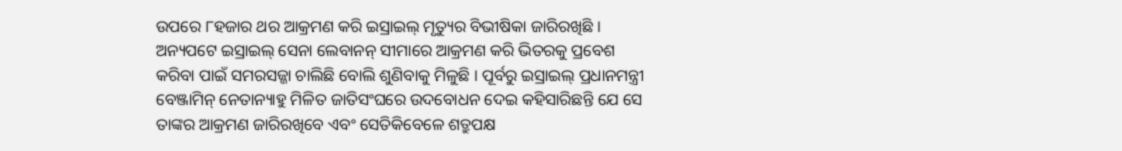ଉପରେ ୮ହଜାର ଥର ଆକ୍ରମଣ କରି ଇସ୍ରାଇଲ୍ ମୃତ୍ୟୁର ବିଭୀଷିକା ଜାରିରଖିଛି । ଅନ୍ୟପଟେ ଇସ୍ରାଇଲ୍ ସେନା ଲେବାନନ୍ ସୀମାରେ ଆକ୍ରମଣ କରି ଭିତରକୁ ପ୍ରବେଶ କରିବା ପାଇଁ ସମରସଜ୍ଜା ଚାଲିଛି ବୋଲି ଶୁଣିବାକୁ ମିଳୁଛି । ପୂର୍ବରୁ ଇସ୍ରାଇଲ୍ ପ୍ରଧାନମନ୍ତ୍ରୀ ବେଞ୍ଜାମିନ୍ ନେତାନ୍ୟାହୁ ମିଳିତ ଜାତିସଂଘରେ ଉଦବୋଧନ ଦେଇ କହିସାରିଛନ୍ତି ଯେ ସେ ତାଙ୍କର ଆକ୍ରମଣ ଜାରିରଖିବେ ଏବଂ ସେତିକିବେଳେ ଶତ୍ରୁପକ୍ଷ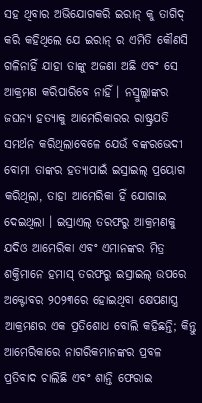ସହ ଥିବାର ଅଭିଯୋଗକରି ଇରାନ୍ କୁ ତାଗିଦ୍ କରି କହିଥିଲେ ଯେ ଇରାନ୍ ର ଏମିତି କୌଣସି ଗଳିନାହିଁ ଯାହା ତାଙ୍କୁ ଅଜଣା ଅଛି ଏବଂ ସେ ଆକ୍ରମଣ କରିପାରିବେ ନାହିଁ । ନସ୍ରୁଲ୍ଲାଙ୍କର ଜଘନ୍ୟ ହତ୍ୟାକୁ ଆମେରିକାରର ରାଷ୍ଟ୍ରପତି ସମର୍ଥନ କରିଥିଲାବେଳେ ଯେଉଁ ବଙ୍କରଭେଦୀ ବୋମା ତାଙ୍କର ହତ୍ୟାପାଇଁ ଇସ୍ରାଇଲ୍ ପ୍ରୟୋଗ କରିଥିଲା, ତାହା ଆମେରିକା ହିଁ ଯୋଗାଇ ଦେଇଥିଲା । ଇସ୍ରାଏଲ୍ ତରଫରୁ ଆକ୍ରମଣକୁ ଯଦିଓ ଆମେରିକା ଏବଂ ଏମାନଙ୍କର ମିତ୍ର ଶକ୍ତିମାନେ ହମାସ୍ ତରଫରୁ ଇସ୍ରାଇଲ୍ ଉପରେ ଅକ୍ଟୋବର ୨୦୨୩ରେ ହୋଇଥିବା କ୍ଷେପଣାସ୍ତ୍ର ଆକ୍ରମଣର ଏକ ପ୍ରତିଶୋଧ ବୋଲି କହିଛନ୍ତି; କିନ୍ତୁ ଆମେରିକାରେ ନାଗରିକମାନଙ୍କର ପ୍ରବଳ ପ୍ରତିବାଦ ଚାଲିଛି ଏବଂ ଶାନ୍ତି ଫେରାଇ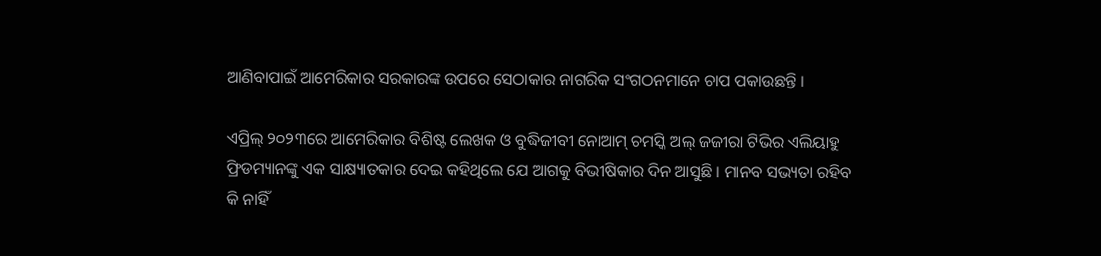ଆଣିବାପାଇଁ ଆମେରିକାର ସରକାରଙ୍କ ଉପରେ ସେଠାକାର ନାଗରିକ ସଂଗଠନମାନେ ଚାପ ପକାଉଛନ୍ତି ।

ଏପ୍ରିଲ୍ ୨୦୨୩ରେ ଆମେରିକାର ବିଶିଷ୍ଟ ଲେଖକ ଓ ବୁଦ୍ଧିଜୀବୀ ନୋଆମ୍ ଚମସ୍କି ଅଲ୍ ଜଜୀରା ଟିଭିର ଏଲିୟାହୁ ଫ୍ରିଡମ୍ୟାନଙ୍କୁ ଏକ ସାକ୍ଷ୍ୟାତକାର ଦେଇ କହିଥିଲେ ଯେ ଆଗକୁ ବିଭୀଷିକାର ଦିନ ଆସୁଛି । ମାନବ ସଭ୍ୟତା ରହିବ କି ନାହିଁ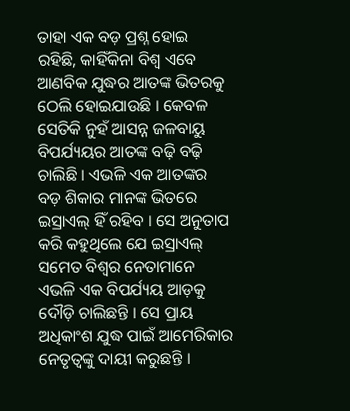ତାହା ଏକ ବଡ଼ ପ୍ରଶ୍ନ ହୋଇ ରହିଛି, କାହିଁକିନା ବିଶ୍ୱ ଏବେ ଆଣବିକ ଯୁଦ୍ଧର ଆତଙ୍କ ଭିତରକୁ ଠେଲି ହୋଇଯାଉଛି । କେବଳ ସେତିକି ନୁହଁ ଆସନ୍ନ ଜଳବାୟୁ ବିପର୍ଯ୍ୟୟର ଆତଙ୍କ ବଢ଼ି ବଢ଼ି ଚାଲିଛି । ଏଭଳି ଏକ ଆତଙ୍କର ବଡ଼ ଶିକାର ମାନଙ୍କ ଭିତରେ ଇସ୍ରାଏଲ୍ ହିଁ ରହିବ । ସେ ଅନୁତାପ କରି କହୁଥିଲେ ଯେ ଇସ୍ରାଏଲ୍ ସମେତ ବିଶ୍ୱର ନେତାମାନେ ଏଭଳି ଏକ ବିପର୍ଯ୍ୟୟ ଆଡ଼କୁ ଦୌଡ଼ି ଚାଲିଛନ୍ତି । ସେ ପ୍ରାୟ ଅଧିକାଂଶ ଯୁଦ୍ଧ ପାଇଁ ଆମେରିକାର ନେତୃତ୍ୱଙ୍କୁ ଦାୟୀ କରୁଛନ୍ତି ।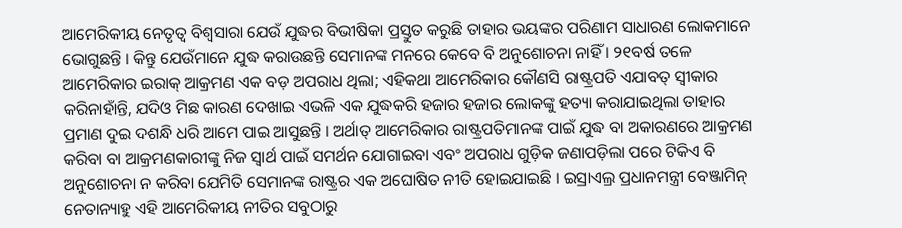ଆମେରିକୀୟ ନେତୃତ୍ୱ ବିଶ୍ୱସାରା ଯେଉଁ ଯୁଦ୍ଧର ବିଭୀଷିକା ପ୍ରସ୍ତୁତ କରୁଛି ତାହାର ଭୟଙ୍କର ପରିଣାମ ସାଧାରଣ ଲୋକମାନେ ଭୋଗୁଛନ୍ତି । କିନ୍ତୁ ଯେଉଁମାନେ ଯୁଦ୍ଧ କରାଉଛନ୍ତି ସେମାନଙ୍କ ମନରେ କେବେ ବି ଅନୁଶୋଚନା ନାହିଁ । ୨୧ବର୍ଷ ତଳେ ଆମେରିକାର ଇରାକ୍ ଆକ୍ରମଣ ଏକ ବଡ଼ ଅପରାଧ ଥିଲା; ଏହିକଥା ଆମେରିକାର କୌଣସି ରାଷ୍ଟ୍ରପତି ଏଯାବତ୍ ସ୍ୱୀକାର କରିନାହାଁନ୍ତି, ଯଦିଓ ମିଛ କାରଣ ଦେଖାଇ ଏଭଳି ଏକ ଯୁଦ୍ଧକରି ହଜାର ହଜାର ଲୋକଙ୍କୁ ହତ୍ୟା କରାଯାଇଥିଲା ତାହାର ପ୍ରମାଣ ଦୁଇ ଦଶନ୍ଧି ଧରି ଆମେ ପାଇ ଆସୁଛନ୍ତି । ଅର୍ଥାତ୍ ଆମେରିକାର ରାଷ୍ଟ୍ରପତିମାନଙ୍କ ପାଇଁ ଯୁଦ୍ଧ ବା ଅକାରଣରେ ଆକ୍ରମଣ କରିବା ବା ଆକ୍ରମଣକାରୀଙ୍କୁ ନିଜ ସ୍ୱାର୍ଥ ପାଇଁ ସମର୍ଥନ ଯୋଗାଇବା ଏବଂ ଅପରାଧ ଗୁଡ଼ିକ ଜଣାପଡ଼ିଲା ପରେ ଟିକିଏ ବି ଅନୁଶୋଚନା ନ କରିବା ଯେମିତି ସେମାନଙ୍କ ରାଷ୍ଟ୍ରର ଏକ ଅଘୋଷିତ ନୀତି ହୋଇଯାଇଛି । ଇସ୍ରାଏଲ୍ର ପ୍ରଧାନମନ୍ତ୍ରୀ ବେଞ୍ଜାମିନ୍ ନେତାନ୍ୟାହୁ ଏହି ଆମେରିକୀୟ ନୀତିର ସବୁଠାରୁ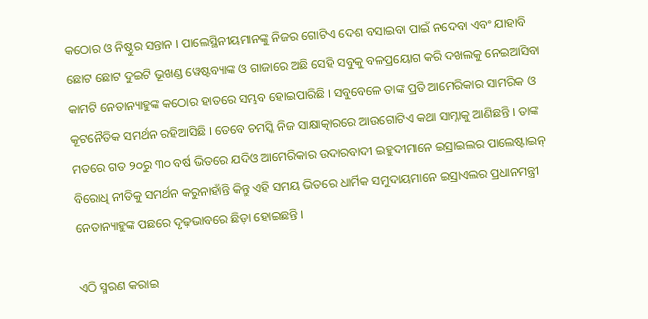କଠୋର ଓ ନିଷ୍ଠୁର ସନ୍ତାନ । ପାଲେସ୍ଥିନୀୟମାନଙ୍କୁ ନିଜର ଗୋଟିଏ ଦେଶ ବସାଇବା ପାଇଁ ନଦେବା ଏବଂ ଯାହାବି ଛୋଟ ଛୋଟ ଦୁଇଟି ଭୂଖଣ୍ଡ ୱେଷ୍ଟବ୍ୟାଙ୍କ ଓ ଗାଜାରେ ଅଛି ସେହି ସବୁକୁ ବଳପ୍ରୟୋଗ କରି ଦଖଲକୁ ନେଇଆସିବା କାମଟି ନେତାନ୍ୟାହୁଙ୍କ କଠୋର ହାତରେ ସମ୍ଭବ ହୋଇପାରିଛି । ସବୁବେଳେ ତାଙ୍କ ପ୍ରତି ଆମେରିକାର ସାମରିକ ଓ କୂଟନୈତିକ ସମର୍ଥନ ରହିଆସିଛି । ତେବେ ଚମସ୍କି ନିଜ ସାକ୍ଷାତ୍କାରରେ ଆଉଗୋଟିଏ କଥା ସାମ୍ନାକୁ ଆଣିଛନ୍ତି । ତାଙ୍କ ମତରେ ଗତ ୨୦ରୁ ୩୦ ବର୍ଷ ଭିତରେ ଯଦିଓ ଆମେରିକାର ଉଦାରବାଦୀ ଇହୁଦୀମାନେ ଇସ୍ରାଇଲର ପାଲେଷ୍ଟାଇନ୍ ବିରୋଧି ନୀତିକୁ ସମର୍ଥନ କରୁନାହାଁନ୍ତି କିନ୍ତୁ ଏହି ସମୟ ଭିତରେ ଧାର୍ମିକ ସମୁଦାୟମାନେ ଇସ୍ରାଏଲର ପ୍ରଧାନମନ୍ତ୍ରୀ ନେତାନ୍ୟାହୁଙ୍କ ପଛରେ ଦୃଢ଼ଭାବରେ ଛିଡ଼ା ହୋଇଛନ୍ତି ।

ଏଠି ସ୍ମରଣ କରାଇ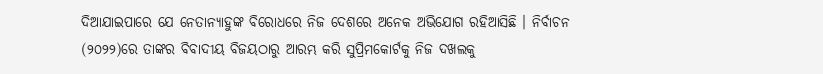ଦିଆଯାଇପାରେ ଯେ ନେତାନ୍ୟାହୁଙ୍କ ବିରୋଧରେ ନିଜ ଦେଶରେ ଅନେକ ଅଭିଯୋଗ ରହିଆସିଛି । ନିର୍ବାଚନ (୨୦୨୨)ରେ ତାଙ୍କର ବିବାଦୀୟ ବିଜୟଠାରୁ ଆରମ୍ଭ କରି ସୁପ୍ରିମକୋର୍ଟକୁ ନିଜ ଦଖଲକୁ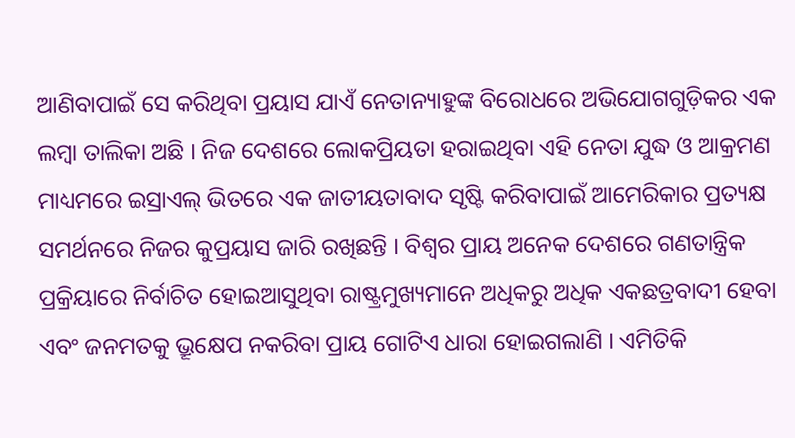ଆଣିବାପାଇଁ ସେ କରିଥିବା ପ୍ରୟାସ ଯାଏଁ ନେତାନ୍ୟାହୁଙ୍କ ବିରୋଧରେ ଅଭିଯୋଗଗୁଡ଼ିକର ଏକ ଲମ୍ବା ତାଲିକା ଅଛି । ନିଜ ଦେଶରେ ଲୋକପ୍ରିୟତା ହରାଇଥିବା ଏହି ନେତା ଯୁଦ୍ଧ ଓ ଆକ୍ରମଣ ମାଧ୍ୟମରେ ଇସ୍ରାଏଲ୍ ଭିତରେ ଏକ ଜାତୀୟତାବାଦ ସୃଷ୍ଟି କରିବାପାଇଁ ଆମେରିକାର ପ୍ରତ୍ୟକ୍ଷ ସମର୍ଥନରେ ନିଜର କୁପ୍ରୟାସ ଜାରି ରଖିଛନ୍ତି । ବିଶ୍ୱର ପ୍ରାୟ ଅନେକ ଦେଶରେ ଗଣତାନ୍ତ୍ରିକ ପ୍ରକ୍ରିୟାରେ ନିର୍ବାଚିତ ହୋଇଆସୁଥିବା ରାଷ୍ଟ୍ରମୁଖ୍ୟମାନେ ଅଧିକରୁ ଅଧିକ ଏକଛତ୍ରବାଦୀ ହେବା ଏବଂ ଜନମତକୁ ଭ୍ରୂକ୍ଷେପ ନକରିବା ପ୍ରାୟ ଗୋଟିଏ ଧାରା ହୋଇଗଲାଣି । ଏମିତିକି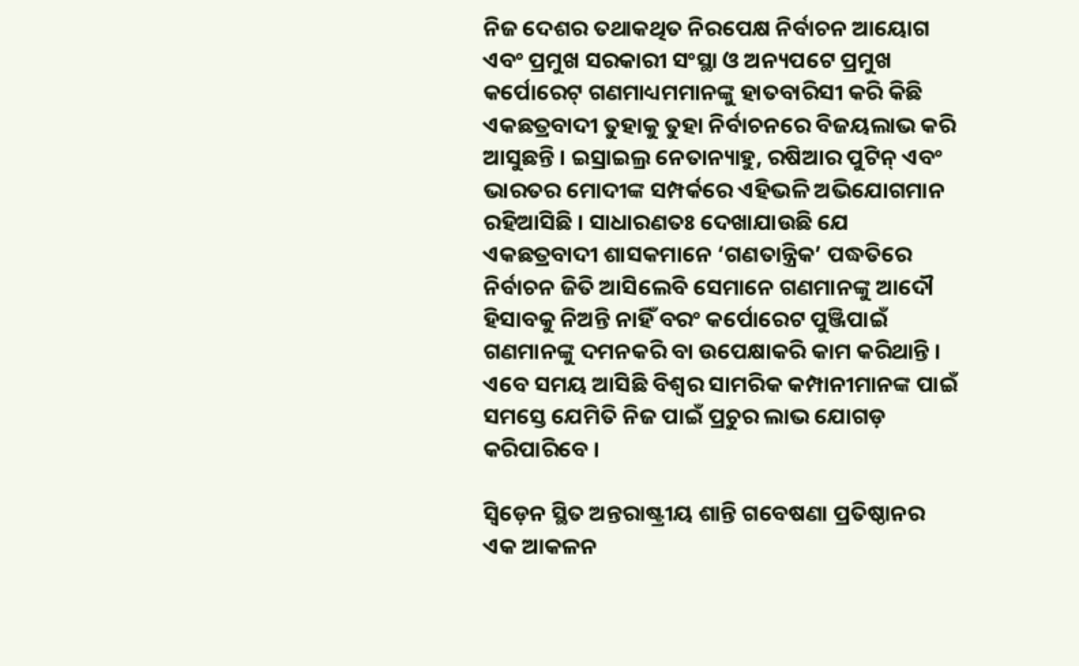ନିଜ ଦେଶର ତଥାକଥିତ ନିରପେକ୍ଷ ନିର୍ବାଚନ ଆୟୋଗ ଏବଂ ପ୍ରମୁଖ ସରକାରୀ ସଂସ୍ଥା ଓ ଅନ୍ୟପଟେ ପ୍ରମୁଖ କର୍ପୋରେଟ୍ ଗଣମାଧ୍ୟମମାନଙ୍କୁ ହାତବାରିସୀ କରି କିଛି ଏକଛତ୍ରବାଦୀ ତୁହାକୁ ତୁହା ନିର୍ବାଚନରେ ବିଜୟଲାଭ କରି ଆସୁଛନ୍ତି । ଇସ୍ରାଇଲ୍ର ନେତାନ୍ୟାହୁ, ରଷିଆର ପୁଟିନ୍ ଏବଂ ଭାରତର ମୋଦୀଙ୍କ ସମ୍ପର୍କରେ ଏହିଭଳି ଅଭିଯୋଗମାନ ରହିଆସିଛି । ସାଧାରଣତଃ ଦେଖାଯାଉଛି ଯେ ଏକଛତ୍ରବାଦୀ ଶାସକମାନେ ‘ଗଣତାନ୍ତ୍ରିକ’ ପଦ୍ଧତିରେ ନିର୍ବାଚନ ଜିତି ଆସିଲେବି ସେମାନେ ଗଣମାନଙ୍କୁ ଆଦୌ ହିସାବକୁ ନିଅନ୍ତି ନାହିଁ ବରଂ କର୍ପୋରେଟ ପୁଞ୍ଜିପାଇଁ ଗଣମାନଙ୍କୁ ଦମନକରି ବା ଉପେକ୍ଷାକରି କାମ କରିଥାନ୍ତି । ଏବେ ସମୟ ଆସିଛି ବିଶ୍ୱର ସାମରିକ କମ୍ପାନୀମାନଙ୍କ ପାଇଁ ସମସ୍ତେ ଯେମିତି ନିଜ ପାଇଁ ପ୍ରଚୁର ଲାଭ ଯୋଗଡ଼ କରିପାରିବେ ।

ସ୍ୱିଡ଼େନ ସ୍ଥିତ ଅନ୍ତରାଷ୍ଟ୍ରୀୟ ଶାନ୍ତି ଗବେଷଣା ପ୍ରତିଷ୍ଠାନର ଏକ ଆକଳନ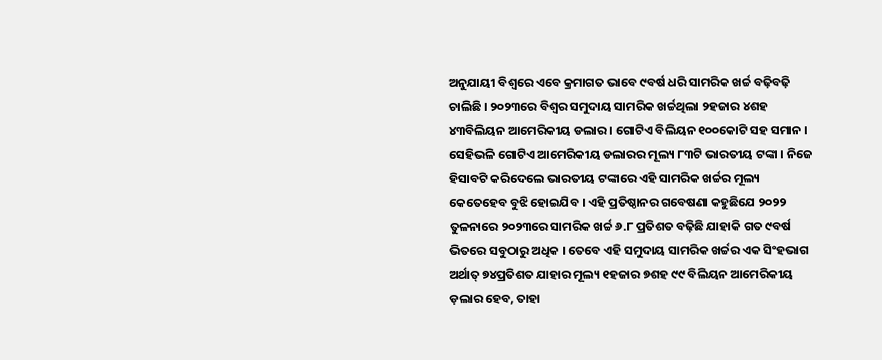ଅନୁଯାୟୀ ବିଶ୍ୱରେ ଏବେ କ୍ରମାଗତ ଭାବେ ୯ବର୍ଷ ଧରି ସାମରିକ ଖର୍ଚ୍ଚ ବଢ଼ିବଢ଼ି ଚାଲିଛି । ୨୦୨୩ରେ ବିଶ୍ୱର ସମୁଦାୟ ସାମରିକ ଖର୍ଚ୍ଚଥିଲା ୨ହଜାର ୪ଶହ ୪୩ବିଲିୟନ ଆମେରିକୀୟ ଡଲାର । ଗୋଟିଏ ବିଲିୟନ ୧୦୦କୋଟି ସହ ସମାନ । ସେହିଭଳି ଗୋଟିଏ ଆମେରିକୀୟ ଡଲାରର ମୂଲ୍ୟ ୮୩ଟି ଭାରତୀୟ ଟଙ୍କା । ନିଜେ ହିସାବଟି କରିଦେଲେ ଭାରତୀୟ ଟଙ୍କାରେ ଏହି ସାମରିକ ଖର୍ଚ୍ଚର ମୂଲ୍ୟ କେତେହେବ ବୁଝି ହୋଇଯିବ । ଏହି ପ୍ରତିଷ୍ଠାନର ଗବେଷଣା କହୁଛିଯେ ୨୦୨୨ ତୁଳନାରେ ୨୦୨୩ରେ ସାମରିକ ଖର୍ଚ୍ଚ ୬.୮ ପ୍ରତିଶତ ବଢ଼ିଛି ଯାହାକି ଗତ ୯ବର୍ଷ ଭିତରେ ସବୁଠାରୁ ଅଧିକ । ତେବେ ଏହି ସମୁଦାୟ ସାମରିକ ଖର୍ଚ୍ଚର ଏକ ସିଂହଭାଗ ଅର୍ଥାତ୍ ୭୪ପ୍ରତିଶତ ଯାହାର ମୂଲ୍ୟ ୧ହଜାର ୭ଶହ ୯୯ ବିଲିୟନ ଆମେରିକୀୟ ଡ଼ଲାର ହେବ, ତାହା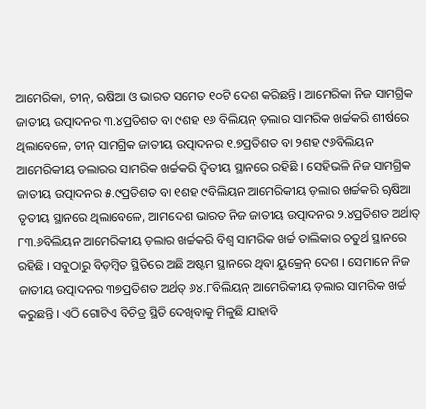ଆମେରିକା, ଚୀନ୍, ଋଷିଆ ଓ ଭାରତ ସମେତ ୧୦ଟି ଦେଶ କରିଛନ୍ତି । ଆମେରିକା ନିଜ ସାମଗ୍ରିକ ଜାତୀୟ ଉତ୍ପାଦନର ୩.୪ପ୍ରତିଶତ ବା ୯ଶହ ୧୬ ବିଲିୟନ୍ ଡ଼ଲାର ସାମରିକ ଖର୍ଚ୍ଚକରି ଶୀର୍ଷରେ ଥିଲାବେଳେ, ଚୀନ୍ ସାମଗ୍ରିକ ଜାତୀୟ ଉତ୍ପାଦନର ୧.୭ପ୍ରତିଶତ ବା ୨ଶହ ୯୬ବିଲିୟନ ଆମେରିକୀୟ ଡଲାରର ସାମରିକ ଖର୍ଚ୍ଚକରି ଦ୍ୱିତୀୟ ସ୍ଥାନରେ ରହିଛି । ସେହିଭଳି ନିଜ ସାମଗ୍ରିକ ଜାତୀୟ ଉତ୍ପାଦନର ୫.୯ପ୍ରତିଶତ ବା ୧ଶହ ୯ବିଲିୟନ ଆମେରିକୀୟ ଡ଼ଲାର ଖର୍ଚ୍ଚକରି ୠଷିଆ ତୃତୀୟ ସ୍ଥାନରେ ଥିଲାବେଳେ, ଆମଦେଶ ଭାରତ ନିଜ ଜାତୀୟ ଉତ୍ପାଦନର ୨.୪ପ୍ରତିଶତ ଅର୍ଥାତ୍ ୮୩.୬ବିଲିୟନ ଆମେରିକୀୟ ଡ଼ଲାର ଖର୍ଚ୍ଚକରି ବିଶ୍ୱ ସାମରିକ ଖର୍ଚ୍ଚ ତାଲିକାର ଚତୁର୍ଥ ସ୍ଥାନରେ ରହିଛି । ସବୁଠାରୁ ବିଡ଼ମ୍ବିତ ସ୍ଥିତିରେ ଅଛି ଅଷ୍ଟମ ସ୍ଥାନରେ ଥିବା ୟୁକ୍ରେନ୍ ଦେଶ । ସେମାନେ ନିଜ ଜାତୀୟ ଉତ୍ପାଦନର ୩୭ପ୍ରତିଶତ ଅର୍ଥତ୍ ୬୪.୮ବିଲିୟନ୍ ଆମେରିକୀୟ ଡ଼ଲାର ସାମରିକ ଖର୍ଚ୍ଚ କରୁଛନ୍ତି । ଏଠି ଗୋଟିଏ ବିଚିତ୍ର ସ୍ଥିତି ଦେଖିବାକୁ ମିଳୁଛି ଯାହାବି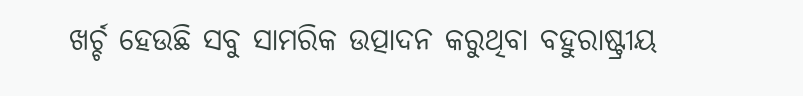ଖର୍ଚ୍ଚ ହେଉଛି ସବୁ ସାମରିକ ଉତ୍ପାଦନ କରୁଥିବା ବହୁରାଷ୍ଟ୍ରୀୟ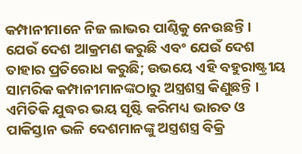କମ୍ପାନୀମାନେ ନିଜ ଲାଭର ପାଣ୍ଠିକୁ ନେଉଛନ୍ତି । ଯେଉଁ ଦେଶ ଆକ୍ରମଣ କରୁଛି ଏବଂ ଯେଉଁ ଦେଶ ତାହାର ପ୍ରତିରୋଧ କରୁଛି; ଉଭୟେ ଏହି ବହୁରାଷ୍ଟ୍ରୀୟ ସାମରିକ କମ୍ପାନୀମାନଙ୍କଠାରୁ ଅସ୍ତ୍ରଶସ୍ତ୍ର କିଣୁଛନ୍ତି । ଏମିତିକି ଯୁଦ୍ଧର ଭୟ ସୃଷ୍ଟି କରିମଧ୍ୟ ଭାରତ ଓ ପାକିସ୍ତାନ ଭଳି ଦେଶମାନଙ୍କୁ ଅସ୍ତ୍ରଶସ୍ତ୍ର ବିକ୍ରି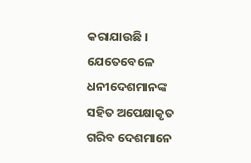କରାଯାଉଛି । ଯେତେବେଳେ ଧନୀଦେଶମାନଙ୍କ ସହିତ ଅପେକ୍ଷାକୃତ ଗରିବ ଦେଶମାନେ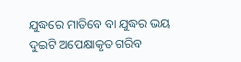ଯୁଦ୍ଧରେ ମାତିବେ ବା ଯୁଦ୍ଧର ଭୟ ଦୁଇଟି ଅପେକ୍ଷାକୃତ ଗରିବ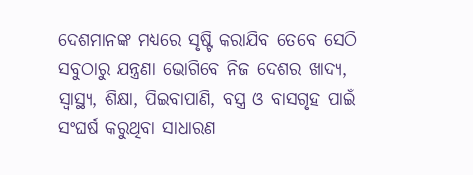ଦେଶମାନଙ୍କ ମଧ୍ୟରେ ସୃଷ୍ଟି କରାଯିବ ତେବେ ସେଠି ସବୁଠାରୁ ଯନ୍ତ୍ରଣା ଭୋଗିବେ ନିଜ ଦେଶର ଖାଦ୍ୟ, ସ୍ୱାସ୍ଥ୍ୟ, ଶିକ୍ଷା, ପିଇବାପାଣି, ବସ୍ତ୍ର ଓ ବାସଗୃହ ପାଇଁ ସଂଘର୍ଷ କରୁଥିବା ସାଧାରଣ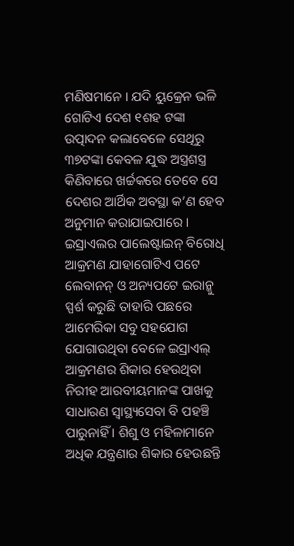ମଣିଷମାନେ । ଯଦି ୟୁକ୍ରେନ ଭଳି ଗୋଟିଏ ଦେଶ ୧ଶହ ଟଙ୍କା ଉତ୍ପାଦନ କଲାବେଳେ ସେଥିରୁ ୩୭ଟଙ୍କା କେବଳ ଯୁଦ୍ଧ ଅସ୍ତ୍ରଶସ୍ତ୍ର କିଣିବାରେ ଖର୍ଚ୍ଚକରେ ତେବେ ସେ ଦେଶର ଆର୍ଥିକ ଅବସ୍ଥା କ’ଣ ହେବ ଅନୁମାନ କରାଯାଇପାରେ । ଇସ୍ରାଏଲର ପାଲେଷ୍ଟାଇନ୍ ବିରୋଧି ଆକ୍ରମଣ ଯାହାଗୋଟିଏ ପଟେ ଲେବାନନ୍ ଓ ଅନ୍ୟପଟେ ଇରାନ୍କୁ ସ୍ପର୍ଶ କରୁଛି ତାହାରି ପଛରେ ଆମେରିକା ସବୁ ସହଯୋଗ ଯୋଗାଉଥିବା ବେଳେ ଇସ୍ରାଏଲ୍ ଆକ୍ରମଣର ଶିକାର ହେଉଥିବା ନିରୀହ ଆରବୀୟମାନଙ୍କ ପାଖକୁ ସାଧାରଣ ସ୍ୱାସ୍ଥ୍ୟସେବା ବି ପହଞ୍ଚି ପାରୁନାହିଁ । ଶିଶୁ ଓ ମହିଳାମାନେ ଅଧିକ ଯନ୍ତ୍ରଣାର ଶିକାର ହେଉଛନ୍ତି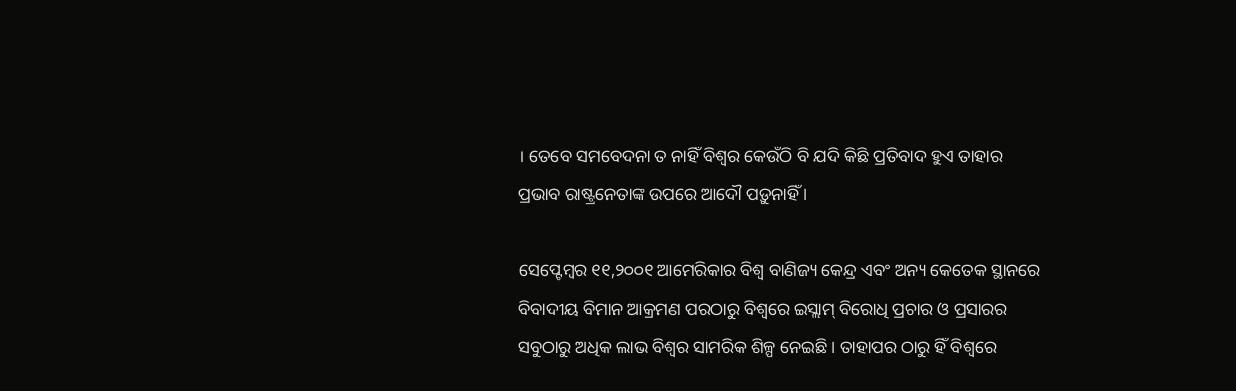। ତେବେ ସମବେଦନା ତ ନାହିଁ ବିଶ୍ୱର କେଉଁଠି ବି ଯଦି କିଛି ପ୍ରତିବାଦ ହୁଏ ତାହାର ପ୍ରଭାବ ରାଷ୍ଟ୍ରନେତାଙ୍କ ଉପରେ ଆଦୌ ପଡ଼ୁନାହିଁ ।

ସେପ୍ଟେମ୍ବର ୧୧,୨୦୦୧ ଆମେରିକାର ବିଶ୍ୱ ବାଣିଜ୍ୟ କେନ୍ଦ୍ର ଏବଂ ଅନ୍ୟ କେତେକ ସ୍ଥାନରେ ବିବାଦୀୟ ବିମାନ ଆକ୍ରମଣ ପରଠାରୁ ବିଶ୍ୱରେ ଇସ୍ଲାମ୍ ବିରୋଧି ପ୍ରଚାର ଓ ପ୍ରସାରର ସବୁଠାରୁ ଅଧିକ ଲାଭ ବିଶ୍ୱର ସାମରିକ ଶିଳ୍ପ ନେଇଛି । ତାହାପର ଠାରୁ ହିଁ ବିଶ୍ୱରେ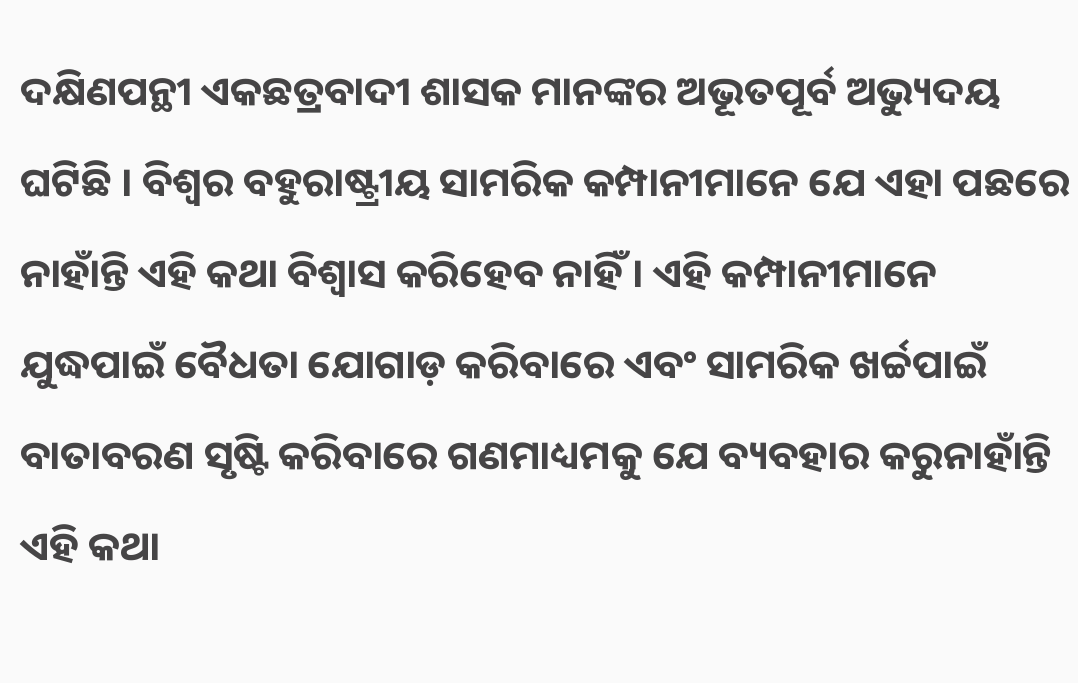ଦକ୍ଷିଣପନ୍ଥୀ ଏକଛତ୍ରବାଦୀ ଶାସକ ମାନଙ୍କର ଅଭୂତପୂର୍ବ ଅଭ୍ୟୁଦୟ ଘଟିଛି । ବିଶ୍ୱର ବହୁରାଷ୍ଟ୍ରୀୟ ସାମରିକ କମ୍ପାନୀମାନେ ଯେ ଏହା ପଛରେ ନାହାଁନ୍ତି ଏହି କଥା ବିଶ୍ୱାସ କରିହେବ ନାହିଁ । ଏହି କମ୍ପାନୀମାନେ ଯୁଦ୍ଧପାଇଁ ବୈଧତା ଯୋଗାଡ଼ କରିବାରେ ଏବଂ ସାମରିକ ଖର୍ଚ୍ଚପାଇଁ ବାତାବରଣ ସୃଷ୍ଟି କରିବାରେ ଗଣମାଧ୍ୟମକୁ ଯେ ବ୍ୟବହାର କରୁନାହାଁନ୍ତି ଏହି କଥା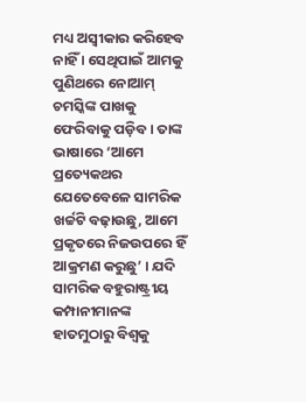ମଧ୍ୟ ଅସ୍ୱୀକାର କରିହେବ ନାହିଁ । ସେଥିପାଇଁ ଆମକୁ ପୁଣିଥରେ ନୋଆମ୍ ଚମସ୍କିଙ୍କ ପାଖକୁ ଫେରିବାକୁ ପଡ଼ିବ । ତାଙ୍କ ଭାଷାରେ ‘ଆମେ ପ୍ରତ୍ୟେକଥର ଯେତେବେଳେ ସାମରିକ ଖର୍ଚ୍ଚଟି ବଢ଼ାଉଛୁ, ଆମେ ପ୍ରକୃତରେ ନିଜଉପରେ ହିଁ ଆକ୍ରମଣ କରୁଛୁ’ । ଯଦି ସାମରିକ ବହୁରାଷ୍ଟ୍ରୀୟ କମ୍ପାନୀମାନଙ୍କ ହାତମୁଠାରୁ ବିଶ୍ୱକୁ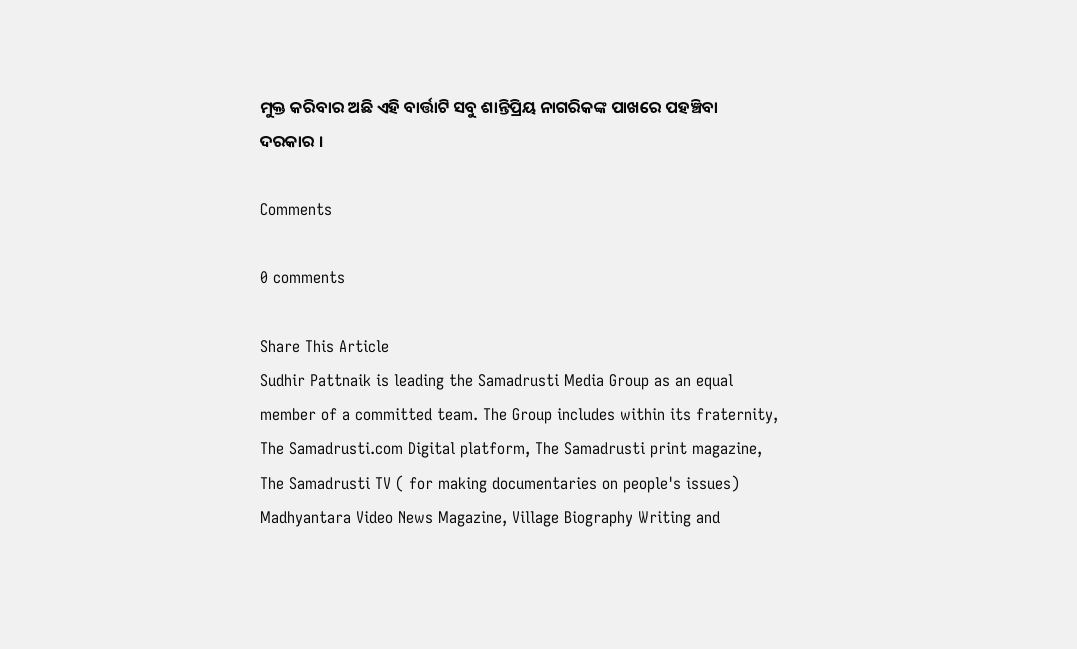ମୁକ୍ତ କରିବାର ଅଛି ଏହି ବାର୍ତ୍ତାଟି ସବୁ ଶାନ୍ତିପ୍ରିୟ ନାଗରିକଙ୍କ ପାଖରେ ପହଞ୍ଚିବା ଦରକାର ।

Comments

0 comments

Share This Article
Sudhir Pattnaik is leading the Samadrusti Media Group as an equal member of a committed team. The Group includes within its fraternity, The Samadrusti.com Digital platform, The Samadrusti print magazine, The Samadrusti TV ( for making documentaries on people's issues) Madhyantara Video News Magazine, Village Biography Writing and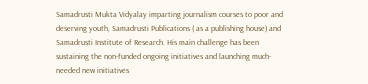Samadrusti Mukta Vidyalay imparting journalism courses to poor and deserving youth, Samadrusti Publications ( as a publishing house) and Samadrusti Institute of Research. His main challenge has been sustaining the non-funded ongoing initiatives and launching much-needed new initiatives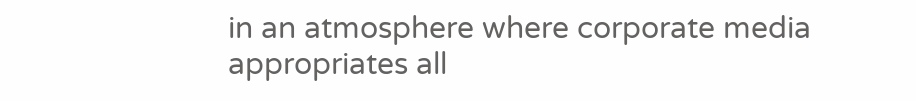in an atmosphere where corporate media appropriates all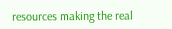resources making the real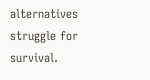alternatives struggle for survival.